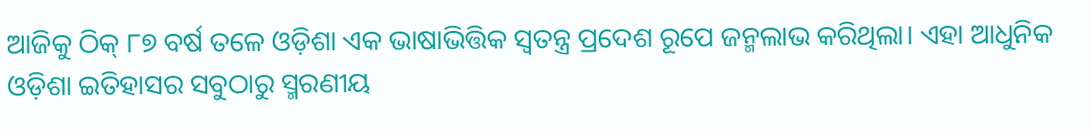ଆଜିକୁ ଠିକ୍ ୮୭ ବର୍ଷ ତଳେ ଓଡ଼ିଶା ଏକ ଭାଷାଭିତ୍ତିକ ସ୍ବତନ୍ତ୍ର ପ୍ରଦେଶ ରୂପେ ଜନ୍ମଲାଭ କରିଥିଲା। ଏହା ଆଧୁନିକ ଓଡ଼ିଶା ଇତିହାସର ସବୁଠାରୁ ସ୍ମରଣୀୟ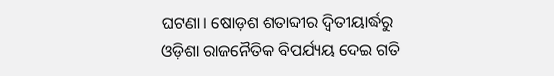ଘଟଣା। ଷୋଡ଼ଶ ଶତାବ୍ଦୀର ଦ୍ବିତୀୟାର୍ଦ୍ଧରୁ ଓଡ଼ିଶା ରାଜନୈତିକ ବିପର୍ଯ୍ୟୟ ଦେଇ ଗତି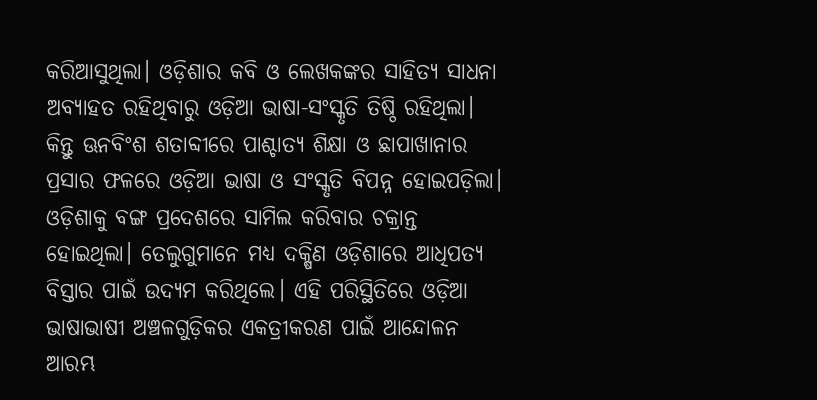କରିଆସୁଥିଲା। ଓଡ଼ିଶାର କବି ଓ ଲେଖକଙ୍କର ସାହିତ୍ୟ ସାଧନା ଅବ୍ୟାହତ ରହିଥିବାରୁ ଓଡ଼ିଆ ଭାଷା-ସଂସ୍କୃତି ତିଷ୍ଠି ରହିଥିଲା। କିନ୍ତୁ ଊନବିଂଶ ଶତାବ୍ଦୀରେ ପାଶ୍ଚାତ୍ୟ ଶିକ୍ଷା ଓ ଛାପାଖାନାର ପ୍ରସାର ଫଳରେ ଓଡ଼ିଆ ଭାଷା ଓ ସଂସ୍କୃତି ବିପନ୍ନ ହୋଇପଡ଼ିଲା। ଓଡ଼ିଶାକୁ ବଙ୍ଗ ପ୍ରଦେଶରେ ସାମିଲ କରିବାର ଚକ୍ରାନ୍ତ ହୋଇଥିଲା। ତେଲୁଗୁମାନେ ମଧ୍ୟ ଦକ୍ଷିଣ ଓଡ଼ିଶାରେ ଆଧିପତ୍ୟ ବିସ୍ତାର ପାଇଁ ଉଦ୍ୟମ କରିଥିଲେ। ଏହି ପରିସ୍ଥିତିରେ ଓଡ଼ିଆ ଭାଷାଭାଷୀ ଅଞ୍ଚଳଗୁଡ଼ିକର ଏକତ୍ରୀକରଣ ପାଇଁ ଆନ୍ଦୋଳନ ଆରମ୍ଭ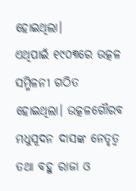ହୋଇଥିଲା।
ଏଥିପାଇଁ ୧୯୦୩ରେ ଉତ୍କଳ ସମ୍ମିଳନୀ ଗଠିତ ହୋଇଥିଲା। ଉତ୍କଳଗୌରବ ମଧୁସୂଦନ ଦାସଙ୍କ ନେତୃତ୍ବ ତଥା ବହୁ ରାଜା ଓ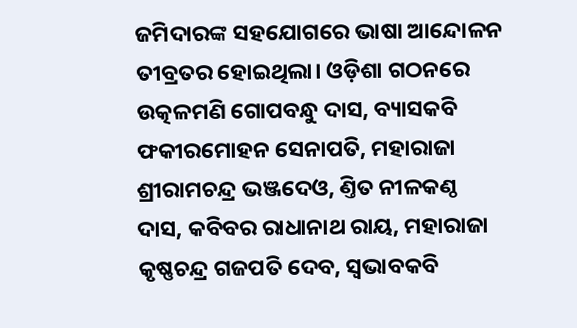ଜମିଦାରଙ୍କ ସହଯୋଗରେ ଭାଷା ଆନ୍ଦୋଳନ ତୀବ୍ରତର ହୋଇଥିଲା। ଓଡ଼ିଶା ଗଠନରେ ଉତ୍କଳମଣି ଗୋପବନ୍ଧୁ ଦାସ, ବ୍ୟାସକବି ଫକୀରମୋହନ ସେନାପତି, ମହାରାଜା ଶ୍ରୀରାମଚନ୍ଦ୍ର ଭଞ୍ଜଦେଓ, ଣ୍ତିତ ନୀଳକଣ୍ଠ ଦାସ, କବିବର ରାଧାନାଥ ରାୟ, ମହାରାଜା କୃଷ୍ଣଚନ୍ଦ୍ର ଗଜପତି ଦେବ, ସ୍ବଭାବକବି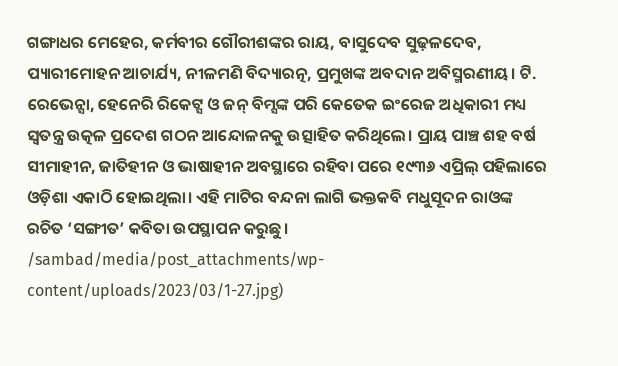ଗଙ୍ଗାଧର ମେହେର, କର୍ମବୀର ଗୌରୀଶଙ୍କର ରାୟ, ବାସୁଦେବ ସୁଢ଼ଳଦେବ, ପ୍ୟାରୀମୋହନ ଆଚାର୍ଯ୍ୟ, ନୀଳମଣି ବିଦ୍ୟାରତ୍ନ, ପ୍ରମୁଖଙ୍କ ଅବଦାନ ଅବିସ୍ମରଣୀୟ। ଟି. ରେଭେନ୍ସା, ହେନେରି ରିକେଟ୍ସ ଓ ଜନ୍ ବିମ୍ସଙ୍କ ପରି କେତେକ ଇଂରେଜ ଅଧିକାରୀ ମଧ୍ୟ ସ୍ବତନ୍ତ୍ର ଉତ୍କଳ ପ୍ରଦେଶ ଗଠନ ଆନ୍ଦୋଳନକୁ ଉତ୍ସାହିତ କରିଥିଲେ। ପ୍ରାୟ ପାଞ୍ଚ ଶହ ବର୍ଷ ସୀମାହୀନ, ଜାତିହୀନ ଓ ଭାଷାହୀନ ଅବସ୍ଥାରେ ରହିବା ପରେ ୧୯୩୬ ଏପ୍ରିଲ୍ ପହିଲାରେ ଓଡ଼ିଶା ଏକାଠି ହୋଇଥିଲା। ଏହି ମାଟିର ବନ୍ଦନା ଲାଗି ଭକ୍ତକବି ମଧୁସୂଦନ ରାଓଙ୍କ ରଚିତ ‘ସଙ୍ଗୀତ’ କବିତା ଉପସ୍ଥାପନ କରୁଛୁ।
/sambad/media/post_attachments/wp-content/uploads/2023/03/1-27.jpg)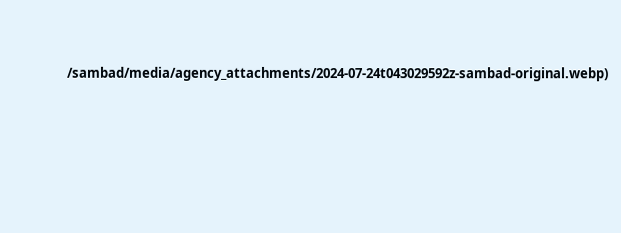/sambad/media/agency_attachments/2024-07-24t043029592z-sambad-original.webp)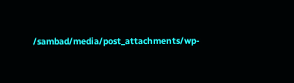/sambad/media/post_attachments/wp-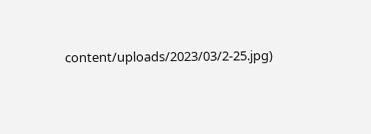content/uploads/2023/03/2-25.jpg)